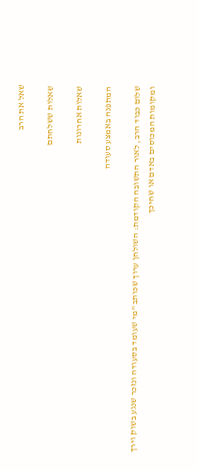שאל את הרב

שאלות ששלחתם

שאלות אחרונות

המתפנה באמצע סעודה

שלום כבוד הרב, לאור התשובה הקודמת: השולחן ערוך שכותב "מי שעומד בסעודה ונזכר שנגע בשוק וירך ומקומות המכוסים באדם או שחיכך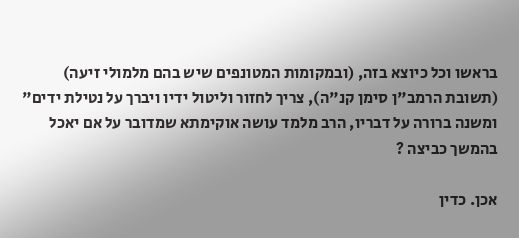בראשו וכל כיוצא בזה, (ובמקומות המטונפים שיש בהם מלמולי זיעה) (תשובת הרמב"ן סימן קנ"ה), צריך לחזור וליטול ידיו ויברך על נטילת ידים" ומשנה ברורה על דבריו, הרב מלמד עושה אוקימתא שמדובר על אם יאכל בהמשך כביצה ?

אכן. כדין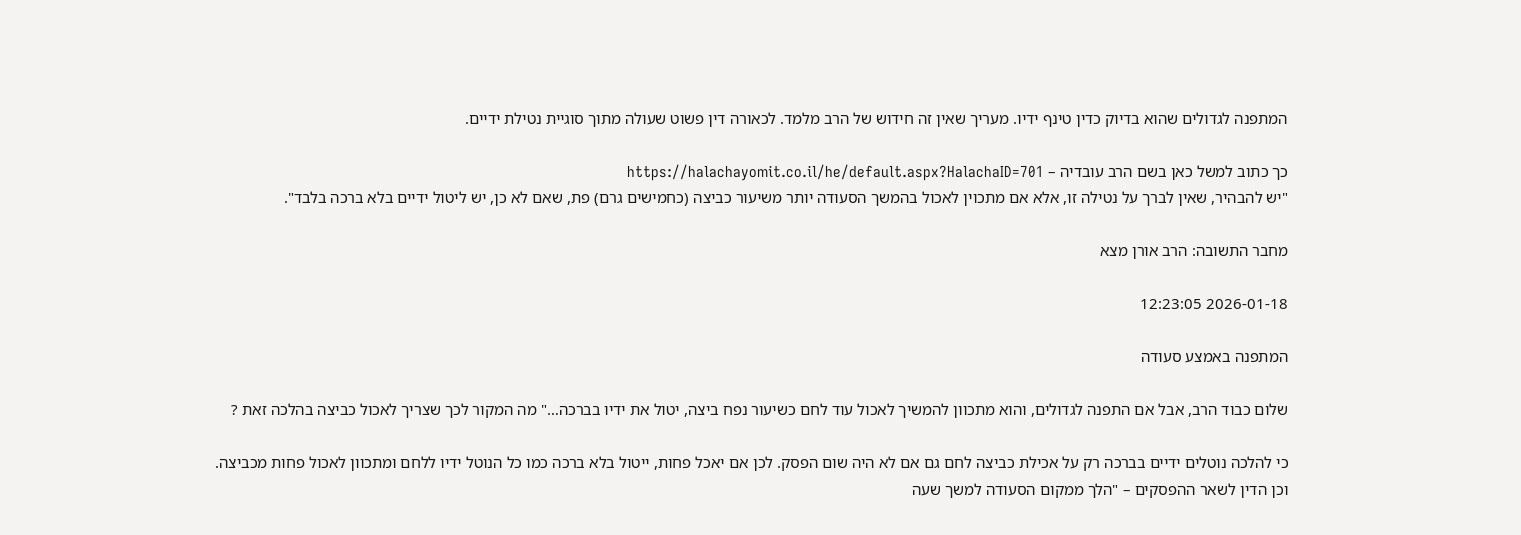המתפנה לגדולים שהוא בדיוק כדין טינף ידיו. מעריך שאין זה חידוש של הרב מלמד. לכאורה דין פשוט שעולה מתוך סוגיית נטילת ידיים.

כך כתוב למשל כאן בשם הרב עובדיה – https://halachayomit.co.il/he/default.aspx?HalachaID=701
"יש להבהיר, שאין לברך על נטילה זו, אלא אם מתכוין לאכול בהמשך הסעודה יותר משיעור כביצה (כחמישים גרם) פת, שאם לא כן, יש ליטול ידיים בלא ברכה בלבד".

מחבר התשובה: הרב אורן מצא

2026-01-18 12:23:05

המתפנה באמצע סעודה

שלום כבוד הרב, אבל אם התפנה לגדולים, והוא מתכוון להמשיך לאכול עוד לחם כשיעור נפח ביצה, יטול את ידיו בברכה…" מה המקור לכך שצריך לאכול כביצה בהלכה זאת ?

כי להלכה נוטלים ידיים בברכה רק על אכילת כביצה לחם גם אם לא היה שום הפסק. לכן אם יאכל פחות, ייטול בלא ברכה כמו כל הנוטל ידיו ללחם ומתכוון לאכול פחות מכביצה. וכן הדין לשאר ההפסקים – "הלך ממקום הסעודה למשך שעה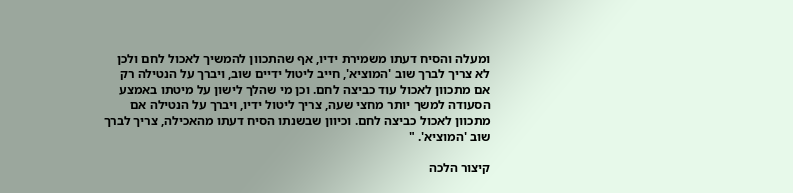ומעלה והסיח דעתו משמירת ידיו, אף שהתכוון להמשיך לאכול לחם ולכן לא צריך לברך שוב 'המוציא', חייב ליטול ידיים שוב, ויברך על הנטילה רק אם מתכוון לאכול עוד כביצה לחם. וכן מי שהלך לישון על מיטתו באמצע הסעודה למשך יותר מחצי שעה, צריך ליטול ידיו, ויברך על הנטילה אם מתכוון לאכול כביצה לחם. וכיוון שבשנתו הסיח דעתו מהאכילה, צריך לברך שוב 'המוציא'. "

קיצור הלכה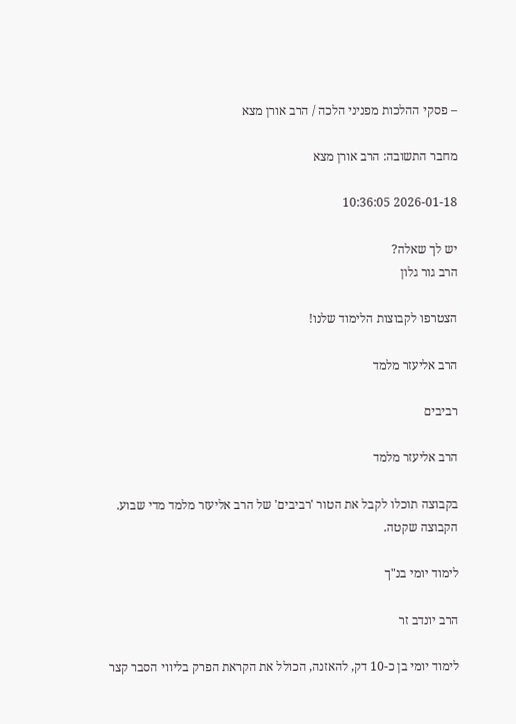– פסקי ההלכות מפניני הלכה / הרב אורן מצא

מחבר התשובה: הרב אורן מצא

2026-01-18 10:36:05

יש לך שאלה?
הרב גור גלון

הצטרפו לקבוצות הלימוד שלנו!

הרב אליעזר מלמד

רביבים

הרב אליעזר מלמד

בקבוצה תוכלו לקבל את הטור 'רביבים' של הרב אליעזר מלמד מדי שבוע. הקבוצה שקטה.

לימוד יומי בנ"ך

הרב יונדב זר

לימוד יומי בן כ-10 דק, להאזנה, הכולל את הקראת הפרק בליווי הסבר קצר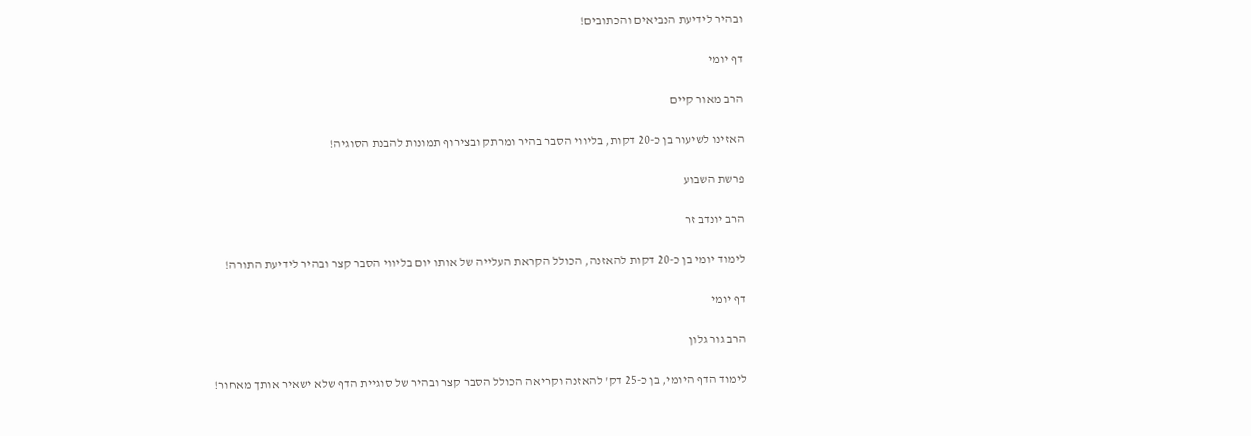ובהיר לידיעת הנביאים והכתובים!

דף יומי

הרב מאור קיים

האזינו לשיעור בן כ-20 דקות, בליווי הסבר בהיר ומרתק ובצירוף תמונות להבנת הסוגיה!

פרשת השבוע

הרב יונדב זר

לימוד יומי בן כ-20 דקות להאזנה, הכולל הקראת העלייה של אותו יום בליווי הסבר קצר ובהיר לידיעת התורה!

דף יומי

הרב גור גלון

לימוד הדף היומי, בן כ-25 דק' להאזנה וקריאה הכולל הסבר קצר ובהיר של סוגיית הדף שלא ישאיר אותך מאחור!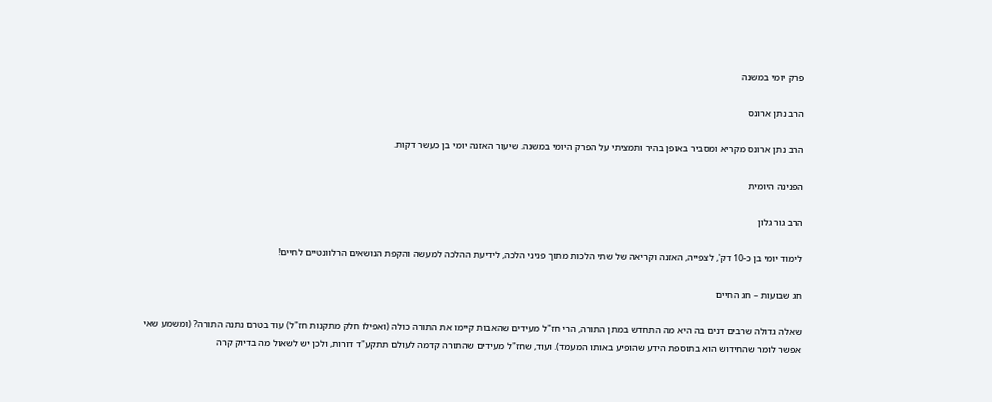פרק יומי במשנה

הרב נתן ארונס

הרב נתן ארונס מקריא ומסביר באופן בהיר ותמציתי על הפרק היומי במשנה. שיעור האזנה יומי בן כעשר דקות.

הפנינה היומית

הרב גור גלון

לימוד יומי בן כ-10 דק', לצפייה, האזנה וקריאה של שתי הלכות מתוך פניני הלכה, לידיעת ההלכה למעשה והקפת הנושאים הרלוונטיים לחיים!

חג שבועות – חג החיים

שאלה גדולה שרבים דנים בה היא מה התחדש במתן התורה, הרי חז"ל מעידים שהאבות קיימו את התורה כולה (ואפילו חלק מתקנות חז"ל) עוד בטרם נתנה התורה? (ומשמע שאי אפשר לומר שהחידוש הוא בתוספת הידע שהופיע באותו המעמד). ועוד, שחז"ל מעידים שהתורה קדמה לעולם תתקע"ד דורות, ולכן יש לשאול מה בדיוק קרה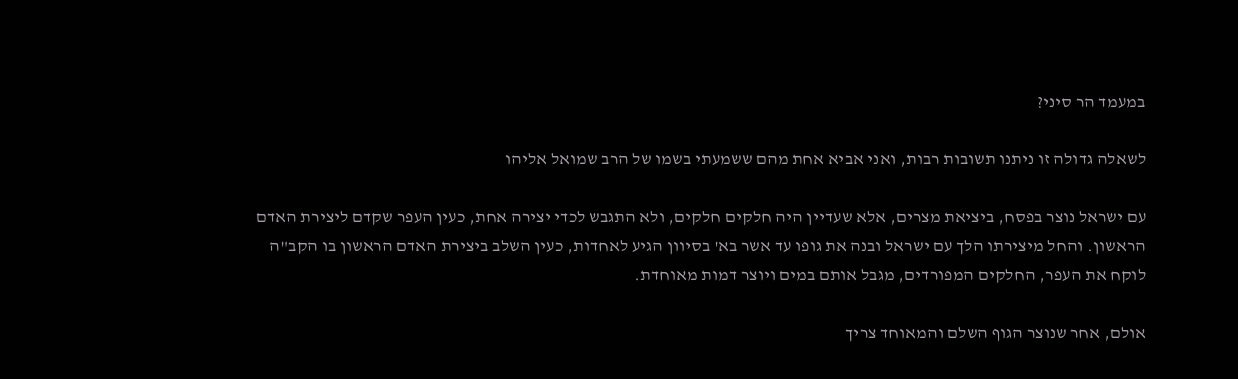במעמד הר סיני?

לשאלה גדולה זו ניתנו תשובות רבות, ואני אביא אחת מהם ששמעתי בשמו של הרב שמואל אליהו

עם ישראל נוצר בפסח, ביציאת מצרים, אלא שעדיין היה חלקים חלקים, ולא התגבש לכדי יצירה אחת, כעין העפר שקדם ליצירת האדם הראשון. והחל מיצירתו הלך עם ישראל ובנה את גופו עד אשר בא' בסיוון הגיע לאחדות, כעין השלב ביצירת האדם הראשון בו הקב"ה לוקח את העפר, החלקים המפורדים, מגבל אותם במים ויוצר דמות מאוחדת.

אולם, אחר שנוצר הגוף השלם והמאוחד צריך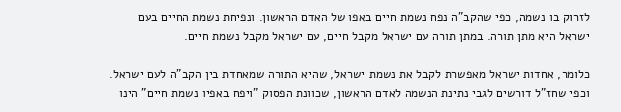לזרוק בו נשמה, כפי שהקב"ה נפח נשמת חיים באפו של האדם הראשון. ונפיחת נשמת החיים בעם ישראל היא מתן תורה. במתן תורה עם ישראל מקבל חיים, עם ישראל מקבל נשמת חיים.

כלומר, אחדות ישראל מאפשרת לקבל את נשמת ישראל, שהיא התורה שמאחדת בין הקב"ה לעם ישראל. וכפי שחז"ל דורשים לגבי נתינת הנשמה לאדם הראשון, שכוונת הפסוק "ויפח באפיו נשמת חיים" הינו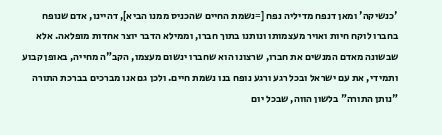'כנשיקה' ומאן דנפח מדיליה נפח [=נשמת החיים שהכניס ממנו הביא], דהיינו, אדם שנופח בחברו לוקח חיות ואויר מעצמותו ונותנו בתוך חברו, וממילא הדבר יוצר אחדות מופלאה. אלא שבשונה מאדם המנשים את חברו, שרצונו הוא שחברו ינשום מעצמו, הקב"ה מחייה, באופן קבוע ותמידי, את עם ישראל ובכל רגע ורגע נופח בנו נשמת חיים. ולכן גם אנו מברכים בברכת התורה "נותן התורה" בלשון הווה, שבכל יום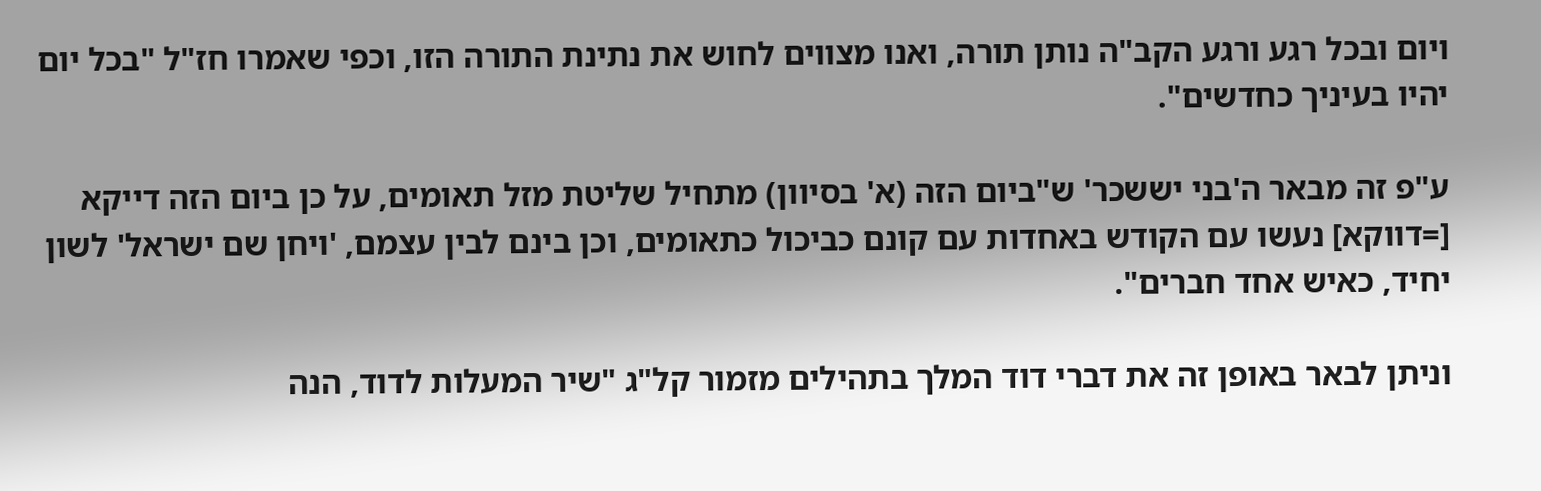ויום ובכל רגע ורגע הקב"ה נותן תורה, ואנו מצווים לחוש את נתינת התורה הזו, וכפי שאמרו חז"ל "בכל יום יהיו בעיניך כחדשים".

ע"פ זה מבאר ה'בני יששכר' ש"ביום הזה (א' בסיוון) מתחיל שליטת מזל תאומים, על כן ביום הזה דייקא [=דווקא] נעשו עם הקודש באחדות עם קונם כביכול כתאומים, וכן בינם לבין עצמם, 'ויחן שם ישראל' לשון יחיד, כאיש אחד חברים".

וניתן לבאר באופן זה את דברי דוד המלך בתהילים מזמור קל"ג "שיר המעלות לדוד, הנה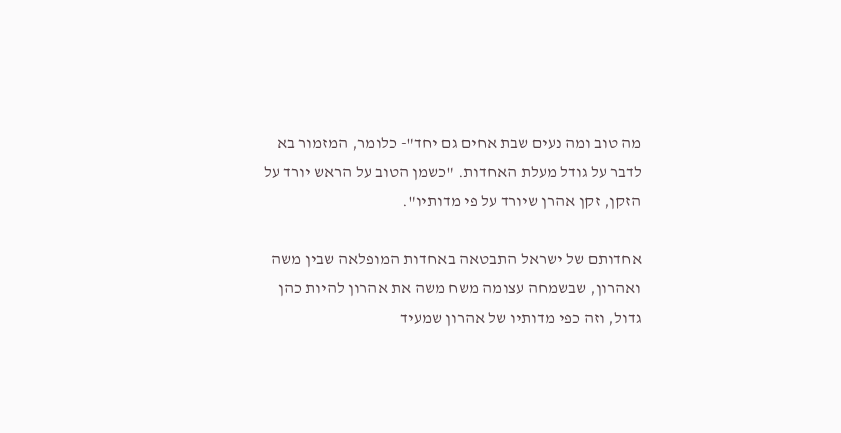מה טוב ומה נעים שבת אחים גם יחד"- כלומר, המזמור בא לדבר על גודל מעלת האחדות. "כשמן הטוב על הראש יורד על הזקן, זקן אהרן שיורד על פי מדותיו".

אחדותם של ישראל התבטאה באחדות המופלאה שבין משה ואהרון, שבשמחה עצומה משח משה את אהרון להיות כהן גדול, וזה כפי מדותיו של אהרון שמעיד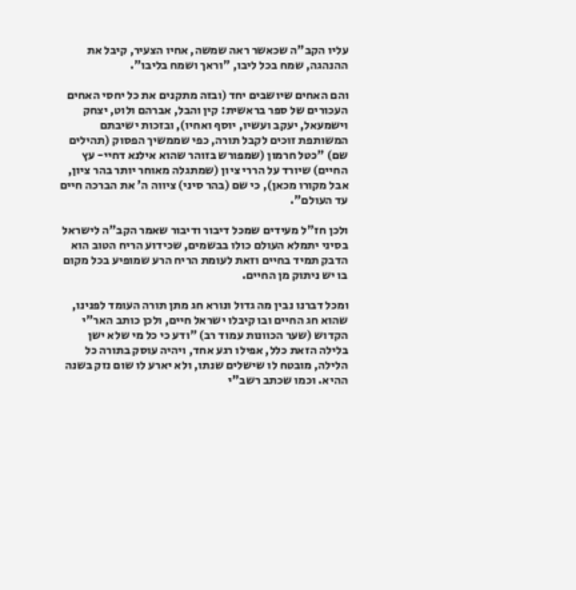עליו הקב"ה שכאשר ראה שמשה, אחיו הצעיר, קיבל את ההנהגה, שמח בכל ליבו, "וראך ושמח בליבו".

והם האחים שיושבים יחד (ובזה מתקנים את כל יחסי האחים העכורים של ספר בראשית: קין והבל, אברהם ולוט, יצחק וישמעאל, יעקב ועשיו, יוסף ואחיו), ובזכות ישיבתם המשותפת זוכים לקבל תורה, כפי שממשיך הפסוק (תהילים שם) "כטל חרמון (שמפורש בזוהר שהוא אילנא דחיי- עץ החיים) שיורד על הררי ציון (שמתגלה מאוחר יותר בהר ציון, אבל מקורו מכאן), כי שם (בהר סיני) ציווה ה' את הברכה חיים עד העולם".

ולכן חז"ל מעידים שמכל דיבור ודיבור שאמר הקב"ה לישראל בסיני יתמלא העולם כולו בבשמים, שכידוע הריח הטוב הוא הדבק תמיד בחיים וזאת לעומת הריח הרע שמופיע בכל מקום בו יש ניתוק מן החיים.

ומכל דברנו נבין מה גדול ונורא חג מתן תורה העומד לפנינו, שהוא חג החיים ובו קיבלו ישראל חיים, ולכן כותב האר"י הקדוש (שער הכוונות עמוד רב) "ודע כי כל מי שלא ישן בלילה הזאת כלל, אפילו רגע אחד, ויהיה עוסק בתורה כל הלילה, מובטח לו שישלים שנתו, ולא יארע לו שום נזק בשנה ההיא. וכמו שכתב רשב"י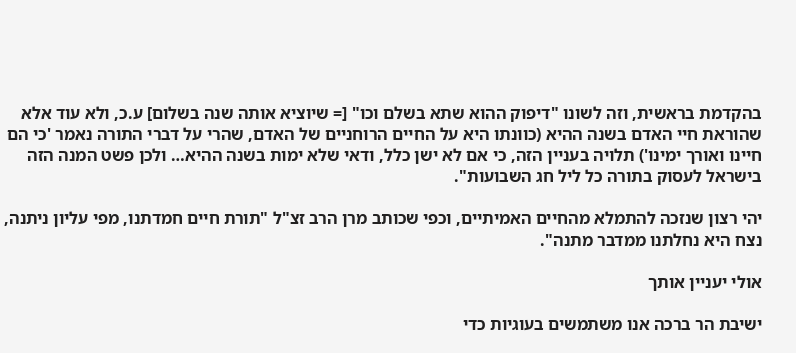בהקדמת בראשית, וזה לשונו "דיפוק ההוא שתא בשלם וכו" [= שיוציא אותה שנה בשלום] ע.כ, ולא עוד אלא שהוראת חיי האדם בשנה ההיא (כוונתו היא על החיים הרוחניים של האדם, שהרי על דברי התורה נאמר 'כי הם חיינו ואורך ימינו') תלויה בעניין הזה, כי אם לא ישן כלל, ודאי שלא ימות בשנה ההיא… ולכן פשט המנה הזה בישראל לעסוק בתורה כל ליל חג השבועות".

יהי רצון שנזכה להתמלא מהחיים האמיתיים, וכפי שכותב מרן הרב זצ"ל "תורת חיים חמדתנו, מפי עליון ניתנה, נצח היא נחלתנו ממדבר מתנה".

אולי יעניין אותך

ישיבת הר ברכה אנו משתמשים בעוגיות כדי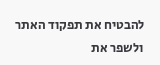להבטיח את תפקוד האתר ולשפר את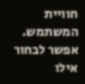חוויית המשתמש. אפשר לבחור אילו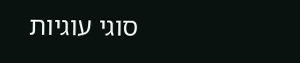סוגי עוגיות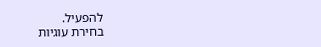להפעיל.
בחירת עוגיות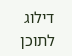דילוג לתוכן